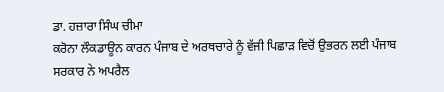ਡਾ. ਹਜ਼ਾਰਾ ਸਿੰਘ ਚੀਮਾ
ਕਰੋਨਾ ਲੌਕਡਾਊਨ ਕਾਰਨ ਪੰਜਾਬ ਦੇ ਅਰਥਚਾਰੇ ਨੂੰ ਵੱਜੀ ਪਿਛਾੜ ਵਿਚੋਂ ਉਭਰਨ ਲਈ ਪੰਜਾਬ ਸਰਕਾਰ ਨੇ ਅਪਰੈਲ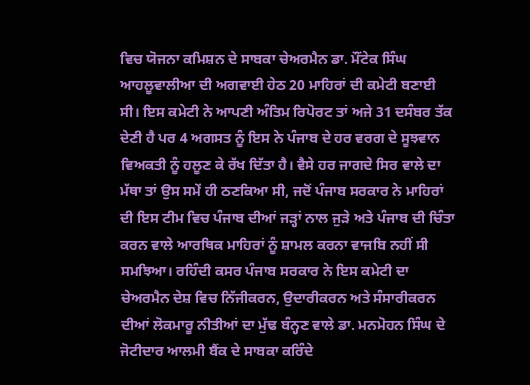ਵਿਚ ਯੋਜਨਾ ਕਮਿਸ਼ਨ ਦੇ ਸਾਬਕਾ ਚੇਅਰਮੈਨ ਡਾ. ਮੌਂਟੇਕ ਸਿੰਘ ਆਹਲੂਵਾਲੀਆ ਦੀ ਅਗਵਾਈ ਹੇਠ 20 ਮਾਹਿਰਾਂ ਦੀ ਕਮੇਟੀ ਬਣਾਈ ਸੀ। ਇਸ ਕਮੇਟੀ ਨੇ ਆਪਣੀ ਅੰਤਿਮ ਰਿਪੋਰਟ ਤਾਂ ਅਜੇ 31 ਦਸੰਬਰ ਤੱਕ ਦੇਣੀ ਹੈ ਪਰ 4 ਅਗਸਤ ਨੂੰ ਇਸ ਨੇ ਪੰਜਾਬ ਦੇ ਹਰ ਵਰਗ ਦੇ ਸੂਝਵਾਨ ਵਿਅਕਤੀ ਨੂੰ ਹਲੂਣ ਕੇ ਰੱਖ ਦਿੱਤਾ ਹੈ। ਵੈਸੇ ਹਰ ਜਾਗਦੇ ਸਿਰ ਵਾਲੇ ਦਾ ਮੱਥਾ ਤਾਂ ਉਸ ਸਮੇਂ ਹੀ ਠਣਕਿਆ ਸੀ, ਜਦੋਂ ਪੰਜਾਬ ਸਰਕਾਰ ਨੇ ਮਾਹਿਰਾਂ ਦੀ ਇਸ ਟੀਮ ਵਿਚ ਪੰਜਾਬ ਦੀਆਂ ਜੜ੍ਹਾਂ ਨਾਲ ਜੁੜੇ ਅਤੇ ਪੰਜਾਬ ਦੀ ਚਿੰਤਾ ਕਰਨ ਵਾਲੇ ਆਰਥਿਕ ਮਾਹਿਰਾਂ ਨੂੰ ਸ਼ਾਮਲ ਕਰਨਾ ਵਾਜਬਿ ਨਹੀਂ ਸੀ ਸਮਝਿਆ। ਰਹਿੰਦੀ ਕਸਰ ਪੰਜਾਬ ਸਰਕਾਰ ਨੇ ਇਸ ਕਮੇਟੀ ਦਾ ਚੇਅਰਮੈਨ ਦੇਸ਼ ਵਿਚ ਨਿੱਜੀਕਰਨ, ਉਦਾਰੀਕਰਨ ਅਤੇ ਸੰਸਾਰੀਕਰਨ ਦੀਆਂ ਲੋਕਮਾਰੂ ਨੀਤੀਆਂ ਦਾ ਮੁੱਢ ਬੰਨ੍ਹਣ ਵਾਲੇ ਡਾ. ਮਨਮੋਹਨ ਸਿੰਘ ਦੇ ਜੋਟੀਦਾਰ ਆਲਮੀ ਬੈਂਕ ਦੇ ਸਾਬਕਾ ਕਰਿੰਦੇ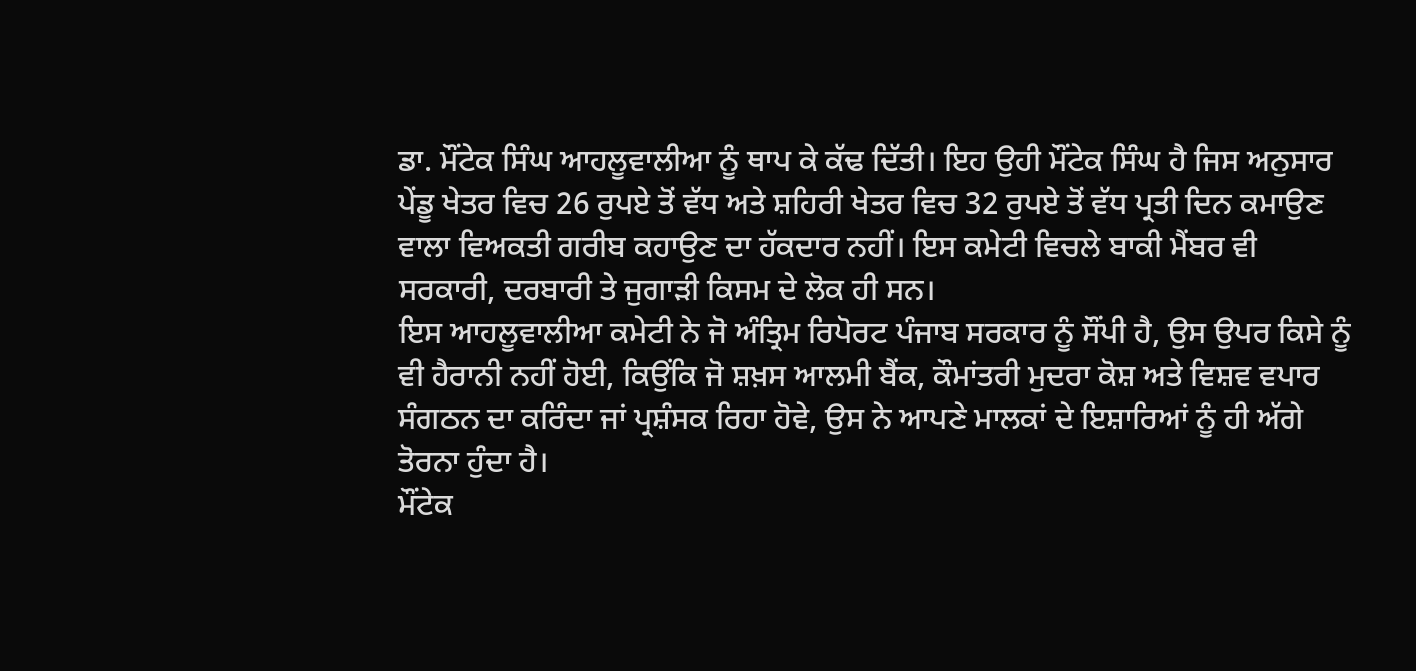ਡਾ. ਮੌਂਟੇਕ ਸਿੰਘ ਆਹਲੂਵਾਲੀਆ ਨੂੰ ਥਾਪ ਕੇ ਕੱਢ ਦਿੱਤੀ। ਇਹ ਉਹੀ ਮੌਂਟੇਕ ਸਿੰਘ ਹੈ ਜਿਸ ਅਨੁਸਾਰ ਪੇਂਡੂ ਖੇਤਰ ਵਿਚ 26 ਰੁਪਏ ਤੋਂ ਵੱਧ ਅਤੇ ਸ਼ਹਿਰੀ ਖੇਤਰ ਵਿਚ 32 ਰੁਪਏ ਤੋਂ ਵੱਧ ਪ੍ਰਤੀ ਦਿਨ ਕਮਾਉਣ ਵਾਲਾ ਵਿਅਕਤੀ ਗਰੀਬ ਕਹਾਉਣ ਦਾ ਹੱਕਦਾਰ ਨਹੀਂ। ਇਸ ਕਮੇਟੀ ਵਿਚਲੇ ਬਾਕੀ ਮੈਂਬਰ ਵੀ ਸਰਕਾਰੀ, ਦਰਬਾਰੀ ਤੇ ਜੁਗਾੜੀ ਕਿਸਮ ਦੇ ਲੋਕ ਹੀ ਸਨ।
ਇਸ ਆਹਲੂਵਾਲੀਆ ਕਮੇਟੀ ਨੇ ਜੋ ਅੰਤ੍ਰਿਮ ਰਿਪੋਰਟ ਪੰਜਾਬ ਸਰਕਾਰ ਨੂੰ ਸੌਂਪੀ ਹੈ, ਉਸ ਉਪਰ ਕਿਸੇ ਨੂੰ ਵੀ ਹੈਰਾਨੀ ਨਹੀਂ ਹੋਈ, ਕਿਉਂਕਿ ਜੋ ਸ਼ਖ਼ਸ ਆਲਮੀ ਬੈਂਕ, ਕੌਮਾਂਤਰੀ ਮੁਦਰਾ ਕੋਸ਼ ਅਤੇ ਵਿਸ਼ਵ ਵਪਾਰ ਸੰਗਠਨ ਦਾ ਕਰਿੰਦਾ ਜਾਂ ਪ੍ਰਸ਼ੰਸਕ ਰਿਹਾ ਹੋਵੇ, ਉਸ ਨੇ ਆਪਣੇ ਮਾਲਕਾਂ ਦੇ ਇਸ਼ਾਰਿਆਂ ਨੂੰ ਹੀ ਅੱਗੇ ਤੋਰਨਾ ਹੁੰਦਾ ਹੈ।
ਮੌਂਟੇਕ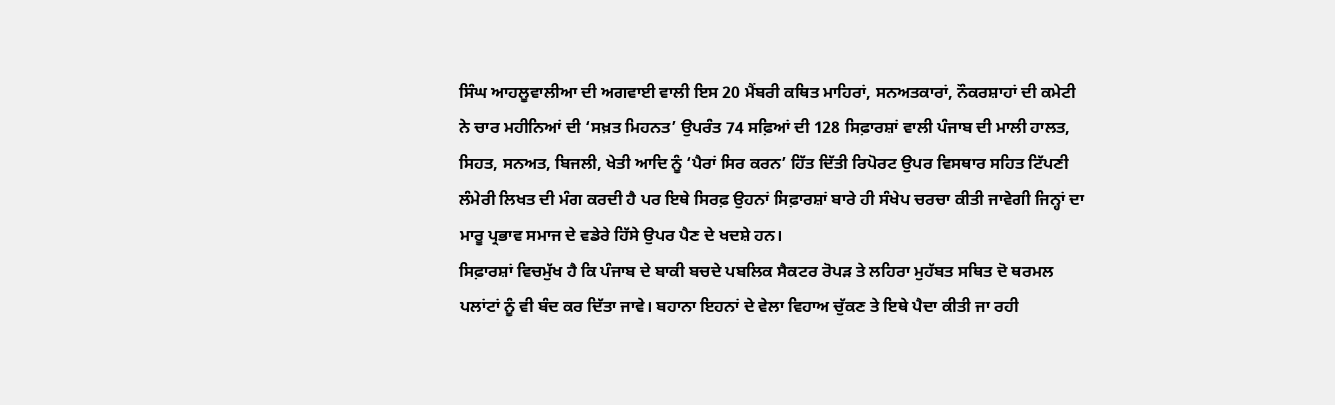ਸਿੰਘ ਆਹਲੂਵਾਲੀਆ ਦੀ ਅਗਵਾਈ ਵਾਲੀ ਇਸ 20 ਮੈਂਬਰੀ ਕਥਿਤ ਮਾਹਿਰਾਂ, ਸਨਅਤਕਾਰਾਂ, ਨੌਕਰਸ਼ਾਹਾਂ ਦੀ ਕਮੇਟੀ ਨੇ ਚਾਰ ਮਹੀਨਿਆਂ ਦੀ ‘ਸਖ਼ਤ ਮਿਹਨਤ’ ਉਪਰੰਤ 74 ਸਫ਼ਿਆਂ ਦੀ 128 ਸਿਫ਼ਾਰਸ਼ਾਂ ਵਾਲੀ ਪੰਜਾਬ ਦੀ ਮਾਲੀ ਹਾਲਤ, ਸਿਹਤ, ਸਨਅਤ, ਬਿਜਲੀ, ਖੇਤੀ ਆਦਿ ਨੂੰ ‘ਪੈਰਾਂ ਸਿਰ ਕਰਨ’ ਹਿੱਤ ਦਿੱਤੀ ਰਿਪੋਰਟ ਉਪਰ ਵਿਸਥਾਰ ਸਹਿਤ ਟਿੱਪਣੀ ਲੰਮੇਰੀ ਲਿਖਤ ਦੀ ਮੰਗ ਕਰਦੀ ਹੈ ਪਰ ਇਥੇ ਸਿਰਫ਼ ਉਹਨਾਂ ਸਿਫ਼ਾਰਸ਼ਾਂ ਬਾਰੇ ਹੀ ਸੰਖੇਪ ਚਰਚਾ ਕੀਤੀ ਜਾਵੇਗੀ ਜਿਨ੍ਹਾਂ ਦਾ ਮਾਰੂ ਪ੍ਰਭਾਵ ਸਮਾਜ ਦੇ ਵਡੇਰੇ ਹਿੱਸੇ ਉਪਰ ਪੈਣ ਦੇ ਖਦਸ਼ੇ ਹਨ।
ਸਿਫ਼ਾਰਸ਼ਾਂ ਵਿਚਮੁੱਖ ਹੈ ਕਿ ਪੰਜਾਬ ਦੇ ਬਾਕੀ ਬਚਦੇ ਪਬਲਿਕ ਸੈਕਟਰ ਰੋਪੜ ਤੇ ਲਹਿਰਾ ਮੁਹੱਬਤ ਸਥਿਤ ਦੋ ਥਰਮਲ ਪਲਾਂਟਾਂ ਨੂੰ ਵੀ ਬੰਦ ਕਰ ਦਿੱਤਾ ਜਾਵੇ। ਬਹਾਨਾ ਇਹਨਾਂ ਦੇ ਵੇਲਾ ਵਿਹਾਅ ਚੁੱਕਣ ਤੇ ਇਥੇ ਪੈਦਾ ਕੀਤੀ ਜਾ ਰਹੀ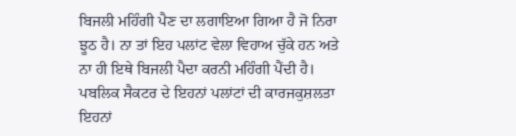ਬਿਜਲੀ ਮਹਿੰਗੀ ਪੈਣ ਦਾ ਲਗਾਇਆ ਗਿਆ ਹੈ ਜੋ ਨਿਰਾ ਝੂਠ ਹੈ। ਨਾ ਤਾਂ ਇਹ ਪਲਾਂਟ ਵੇਲਾ ਵਿਹਾਅ ਚੁੱਕੇ ਹਨ ਅਤੇ ਨਾ ਹੀ ਇਥੇ ਬਿਜਲੀ ਪੈਦਾ ਕਰਨੀ ਮਹਿੰਗੀ ਪੈਂਦੀ ਹੈ। ਪਬਲਿਕ ਸੈਕਟਰ ਦੇ ਇਹਨਾਂ ਪਲਾਂਟਾਂ ਦੀ ਕਾਰਜਕੁਸ਼ਲਤਾ ਇਹਨਾਂ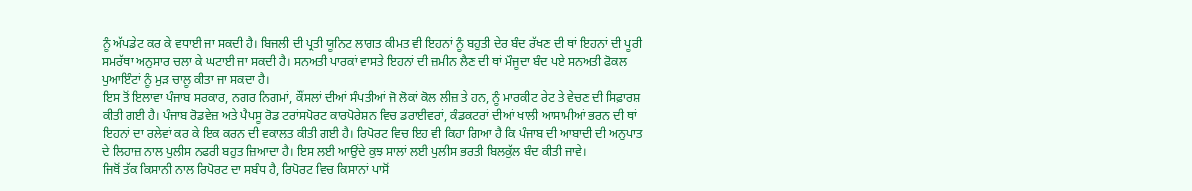ਨੂੰ ਅੱਪਡੇਟ ਕਰ ਕੇ ਵਧਾਈ ਜਾ ਸਕਦੀ ਹੈ। ਬਿਜਲੀ ਦੀ ਪ੍ਰਤੀ ਯੂਨਿਟ ਲਾਗਤ ਕੀਮਤ ਵੀ ਇਹਨਾਂ ਨੂੰ ਬਹੁਤੀ ਦੇਰ ਬੰਦ ਰੱਖਣ ਦੀ ਥਾਂ ਇਹਨਾਂ ਦੀ ਪੂਰੀ ਸਮਰੱਥਾ ਅਨੁਸਾਰ ਚਲਾ ਕੇ ਘਟਾਈ ਜਾ ਸਕਦੀ ਹੈ। ਸਨਅਤੀ ਪਾਰਕਾਂ ਵਾਸਤੇ ਇਹਨਾਂ ਦੀ ਜ਼ਮੀਨ ਲੈਣ ਦੀ ਥਾਂ ਮੌਜੂਦਾ ਬੰਦ ਪਏ ਸਨਅਤੀ ਫੋਕਲ ਪੁਆਇੰਟਾਂ ਨੂੰ ਮੁੜ ਚਾਲੂ ਕੀਤਾ ਜਾ ਸਕਦਾ ਹੈ।
ਇਸ ਤੋਂ ਇਲਾਵਾ ਪੰਜਾਬ ਸਰਕਾਰ, ਨਗਰ ਨਿਗਮਾਂ, ਕੌਂਸਲਾਂ ਦੀਆਂ ਸੰਪਤੀਆਂ ਜੋ ਲੋਕਾਂ ਕੋਲ ਲੀਜ਼ ਤੇ ਹਨ, ਨੂੰ ਮਾਰਕੀਟ ਰੇਟ ਤੇ ਵੇਚਣ ਦੀ ਸਿਫ਼ਾਰਸ਼ ਕੀਤੀ ਗਈ ਹੈ। ਪੰਜਾਬ ਰੋਡਵੇਜ਼ ਅਤੇ ਪੈਪਸੂ ਰੋਡ ਟਰਾਂਸਪੋਰਟ ਕਾਰਪੋਰੇਸ਼ਨ ਵਿਚ ਡਰਾਈਵਰਾਂ, ਕੰਡਕਟਰਾਂ ਦੀਆਂ ਖਾਲੀ ਆਸਾਮੀਆਂ ਭਰਨ ਦੀ ਥਾਂ ਇਹਨਾਂ ਦਾ ਰਲੇਵਾਂ ਕਰ ਕੇ ਇਕ ਕਰਨ ਦੀ ਵਕਾਲਤ ਕੀਤੀ ਗਈ ਹੈ। ਰਿਪੋਰਟ ਵਿਚ ਇਹ ਵੀ ਕਿਹਾ ਗਿਆ ਹੈ ਕਿ ਪੰਜਾਬ ਦੀ ਆਬਾਦੀ ਦੀ ਅਨੁਪਾਤ ਦੇ ਲਿਹਾਜ਼ ਨਾਲ ਪੁਲੀਸ ਨਫਰੀ ਬਹੁਤ ਜ਼ਿਆਦਾ ਹੈ। ਇਸ ਲਈ ਆਉਂਦੇ ਕੁਝ ਸਾਲਾਂ ਲਈ ਪੁਲੀਸ ਭਰਤੀ ਬਿਲਕੁੱਲ ਬੰਦ ਕੀਤੀ ਜਾਵੇ।
ਜਿਥੋਂ ਤੱਕ ਕਿਸਾਨੀ ਨਾਲ ਰਿਪੋਰਟ ਦਾ ਸਬੰਧ ਹੈ, ਰਿਪੋਰਟ ਵਿਚ ਕਿਸਾਨਾਂ ਪਾਸੋਂ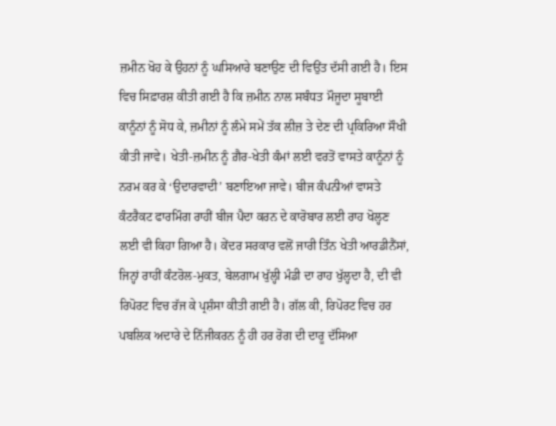ਜ਼ਮੀਨ ਖੋਹ ਕੇ ਉਹਨਾਂ ਨੂੰ ਘਸਿਆਰੇ ਬਣਾਉਣ ਦੀ ਵਿਉਂਤ ਦੱਸੀ ਗਈ ਹੈ। ਇਸ ਵਿਚ ਸਿਫ਼ਾਰਸ਼ ਕੀਤੀ ਗਈ ਹੈ ਕਿ ਜ਼ਮੀਨ ਨਾਲ ਸਬੰਧਤ ਮੌਜੂਦਾ ਸੂਬਾਈ ਕਾਨੂੰਨਾਂ ਨੂੰ ਸੋਧ ਕੇ, ਜ਼ਮੀਨਾਂ ਨੂੰ ਲੰਮੇ ਸਮੇਂ ਤੱਕ ਲੀਜ਼ ਤੇ ਦੇਣ ਦੀ ਪ੍ਰਕਿਰਿਆ ਸੌਖੀ ਕੀਤੀ ਜਾਵੇ। ਖੇਤੀ-ਜ਼ਮੀਨ ਨੂੰ ਗ਼ੈਰ-ਖੇਤੀ ਕੰਮਾਂ ਲਈ ਵਰਤੋਂ ਵਾਸਤੇ ਕਾਨੂੰਨਾਂ ਨੂੰ ਨਰਮ ਕਰ ਕੇ ‘ਉਦਾਰਵਾਦੀ’ ਬਣਾਇਆ ਜਾਵੇ। ਬੀਜ ਕੰਪਨੀਆਂ ਵਾਸਤੇ ਕੰਟਰੈਕਟ ਫਾਰਮਿੰਗ ਰਾਹੀਂ ਬੀਜ ਪੈਦਾ ਕਰਨ ਦੇ ਕਾਰੋਬਾਰ ਲਈ ਰਾਹ ਖੋਲ੍ਹਣ ਲਈ ਵੀ ਕਿਹਾ ਗਿਆ ਹੈ। ਕੇਂਦਰ ਸਰਕਾਰ ਵਲੋਂ ਜਾਰੀ ਤਿੰਨ ਖੇਤੀ ਆਰਡੀਨੈਂਸਾਂ, ਜਿਨ੍ਹਾਂ ਰਾਹੀਂ ਕੰਟਰੋਲ-ਮੁਕਤ, ਬੇਲਗਾਮ ਖੁੱਲ੍ਹੀ ਮੰਡੀ ਦਾ ਰਾਹ ਖੁੱਲ੍ਹਦਾ ਹੈ, ਦੀ ਵੀ ਰਿਪੋਰਟ ਵਿਚ ਰੱਜ ਕੇ ਪ੍ਰਸ਼ੰਸਾ ਕੀਤੀ ਗਈ ਹੈ। ਗੱਲ ਕੀ, ਰਿਪੋਰਟ ਵਿਚ ਹਰ ਪਬਲਿਕ ਅਦਾਰੇ ਦੇ ਨਿੱਜੀਕਰਨ ਨੂੰ ਹੀ ਹਰ ਰੋਗ ਦੀ ਦਾਰੂ ਦੱਸਿਆ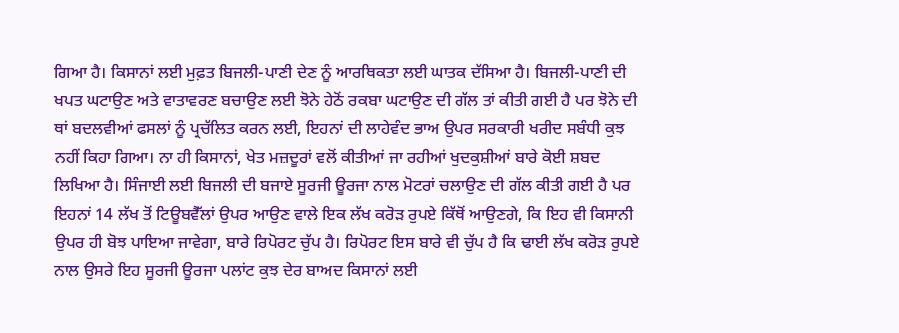ਗਿਆ ਹੈ। ਕਿਸਾਨਾਂ ਲਈ ਮੁਫ਼ਤ ਬਿਜਲੀ-ਪਾਣੀ ਦੇਣ ਨੂੰ ਆਰਥਿਕਤਾ ਲਈ ਘਾਤਕ ਦੱਸਿਆ ਹੈ। ਬਿਜਲੀ-ਪਾਣੀ ਦੀ ਖਪਤ ਘਟਾਉਣ ਅਤੇ ਵਾਤਾਵਰਣ ਬਚਾਉਣ ਲਈ ਝੋਨੇ ਹੇਠੋਂ ਰਕਬਾ ਘਟਾਉਣ ਦੀ ਗੱਲ ਤਾਂ ਕੀਤੀ ਗਈ ਹੈ ਪਰ ਝੋਨੇ ਦੀ ਥਾਂ ਬਦਲਵੀਆਂ ਫਸਲਾਂ ਨੂੰ ਪ੍ਰਚੱਲਿਤ ਕਰਨ ਲਈ, ਇਹਨਾਂ ਦੀ ਲਾਹੇਵੰਦ ਭਾਅ ਉਪਰ ਸਰਕਾਰੀ ਖਰੀਦ ਸਬੰਧੀ ਕੁਝ ਨਹੀਂ ਕਿਹਾ ਗਿਆ। ਨਾ ਹੀ ਕਿਸਾਨਾਂ, ਖੇਤ ਮਜ਼ਦੂਰਾਂ ਵਲੋਂ ਕੀਤੀਆਂ ਜਾ ਰਹੀਆਂ ਖੁਦਕੁਸ਼ੀਆਂ ਬਾਰੇ ਕੋਈ ਸ਼ਬਦ ਲਿਖਿਆ ਹੈ। ਸਿੰਜਾਈ ਲਈ ਬਿਜਲੀ ਦੀ ਬਜਾਏ ਸੂਰਜੀ ਊਰਜਾ ਨਾਲ ਮੋਟਰਾਂ ਚਲਾਉਣ ਦੀ ਗੱਲ ਕੀਤੀ ਗਈ ਹੈ ਪਰ ਇਹਨਾਂ 14 ਲੱਖ ਤੋਂ ਟਿਊਬਵੈੱਲਾਂ ਉਪਰ ਆਉਣ ਵਾਲੇ ਇਕ ਲੱਖ ਕਰੋੜ ਰੁਪਏ ਕਿੱਥੋਂ ਆਉਣਗੇ, ਕਿ ਇਹ ਵੀ ਕਿਸਾਨੀ ਉਪਰ ਹੀ ਬੋਝ ਪਾਇਆ ਜਾਵੇਗਾ, ਬਾਰੇ ਰਿਪੋਰਟ ਚੁੱਪ ਹੈ। ਰਿਪੋਰਟ ਇਸ ਬਾਰੇ ਵੀ ਚੁੱਪ ਹੈ ਕਿ ਢਾਈ ਲੱਖ ਕਰੋੜ ਰੁਪਏ ਨਾਲ ਉਸਰੇ ਇਹ ਸੂਰਜੀ ਊਰਜਾ ਪਲਾਂਟ ਕੁਝ ਦੇਰ ਬਾਅਦ ਕਿਸਾਨਾਂ ਲਈ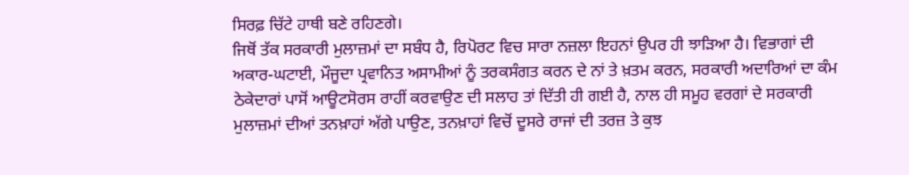ਸਿਰਫ਼ ਚਿੱਟੇ ਹਾਥੀ ਬਣੇ ਰਹਿਣਗੇ।
ਜਿਥੋਂ ਤੱਕ ਸਰਕਾਰੀ ਮੁਲਾਜ਼ਮਾਂ ਦਾ ਸਬੰਧ ਹੈ, ਰਿਪੋਰਟ ਵਿਚ ਸਾਰਾ ਨਜ਼ਲਾ ਇਹਨਾਂ ਉਪਰ ਹੀ ਝਾੜਿਆ ਹੈ। ਵਿਭਾਗਾਂ ਦੀ ਅਕਾਰ-ਘਟਾਈ, ਮੌਜੂਦਾ ਪ੍ਰਵਾਨਿਤ ਅਸਾਮੀਆਂ ਨੂੰ ਤਰਕਸੰਗਤ ਕਰਨ ਦੇ ਨਾਂ ਤੇ ਖ਼ਤਮ ਕਰਨ, ਸਰਕਾਰੀ ਅਦਾਰਿਆਂ ਦਾ ਕੰਮ ਠੇਕੇਦਾਰਾਂ ਪਾਸੋਂ ਆਊਟਸੋਰਸ ਰਾਹੀਂ ਕਰਵਾਉਣ ਦੀ ਸਲਾਹ ਤਾਂ ਦਿੱਤੀ ਹੀ ਗਈ ਹੈ, ਨਾਲ ਹੀ ਸਮੂਹ ਵਰਗਾਂ ਦੇ ਸਰਕਾਰੀ ਮੁਲਾਜ਼ਮਾਂ ਦੀਆਂ ਤਨਖ਼ਾਹਾਂ ਅੱਗੇ ਪਾਉਣ, ਤਨਖ਼ਾਹਾਂ ਵਿਚੋਂ ਦੂਸਰੇ ਰਾਜਾਂ ਦੀ ਤਰਜ਼ ਤੇ ਕੁਝ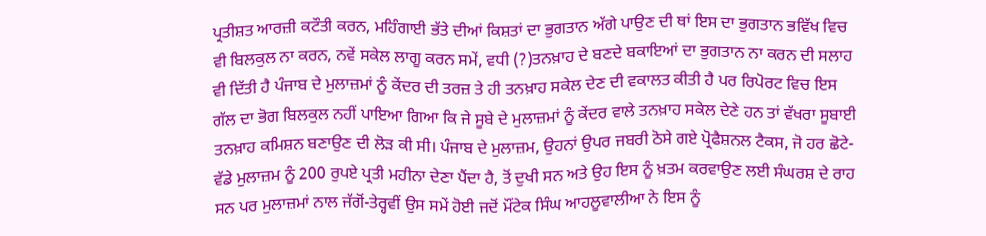ਪ੍ਰਤੀਸ਼ਤ ਆਰਜ਼ੀ ਕਟੌਤੀ ਕਰਨ, ਮਹਿੰਗਾਈ ਭੱਤੇ ਦੀਆਂ ਕਿਸ਼ਤਾਂ ਦਾ ਭੁਗਤਾਨ ਅੱਗੇ ਪਾਉਣ ਦੀ ਥਾਂ ਇਸ ਦਾ ਭੁਗਤਾਨ ਭਵਿੱਖ ਵਿਚ ਵੀ ਬਿਲਕੁਲ ਨਾ ਕਰਨ, ਨਵੇਂ ਸਕੇਲ ਲਾਗੂ ਕਰਨ ਸਮੇਂ, ਵਧੀ (?)ਤਨਖ਼ਾਹ ਦੇ ਬਣਦੇ ਬਕਾਇਆਂ ਦਾ ਭੁਗਤਾਨ ਨਾ ਕਰਨ ਦੀ ਸਲਾਹ ਵੀ ਦਿੱਤੀ ਹੈ ਪੰਜਾਬ ਦੇ ਮੁਲਾਜ਼ਮਾਂ ਨੂੰ ਕੇਂਦਰ ਦੀ ਤਰਜ਼ ਤੇ ਹੀ ਤਨਖ਼ਾਹ ਸਕੇਲ ਦੇਣ ਦੀ ਵਕਾਲਤ ਕੀਤੀ ਹੈ ਪਰ ਰਿਪੋਰਟ ਵਿਚ ਇਸ ਗੱਲ ਦਾ ਭੋਗ ਬਿਲਕੁਲ ਨਹੀਂ ਪਾਇਆ ਗਿਆ ਕਿ ਜੇ ਸੂਬੇ ਦੇ ਮੁਲਾਜ਼ਮਾਂ ਨੂੰ ਕੇਂਦਰ ਵਾਲੇ ਤਨਖ਼ਾਹ ਸਕੇਲ ਦੇਣੇ ਹਨ ਤਾਂ ਵੱਖਰਾ ਸੂਬਾਈ ਤਨਖ਼ਾਹ ਕਮਿਸ਼ਨ ਬਣਾਉਣ ਦੀ ਲੋੜ ਕੀ ਸੀ। ਪੰਜਾਬ ਦੇ ਮੁਲਾਜ਼ਮ, ਉਹਨਾਂ ਉਪਰ ਜਬਰੀ ਠੋਸੇ ਗਏ ਪ੍ਰੋਫੈਸ਼ਨਲ ਟੈਕਸ, ਜੋ ਹਰ ਛੋਟੇ-ਵੱਡੇ ਮੁਲਾਜ਼ਮ ਨੂੰ 200 ਰੁਪਏ ਪ੍ਰਤੀ ਮਹੀਨਾ ਦੇਣਾ ਪੈਂਦਾ ਹੈ, ਤੋਂ ਦੁਖੀ ਸਨ ਅਤੇ ਉਹ ਇਸ ਨੂੰ ਖ਼ਤਮ ਕਰਵਾਉਣ ਲਈ ਸੰਘਰਸ਼ ਦੇ ਰਾਹ ਸਨ ਪਰ ਮੁਲਾਜ਼ਮਾਂ ਨਾਲ ਜੱਗੋਂ-ਤੇਰ੍ਹਵੀਂ ਉਸ ਸਮੇਂ ਹੋਈ ਜਦੋਂ ਮੌਂਟੇਕ ਸਿੰਘ ਆਹਲੂਵਾਲੀਆ ਨੇ ਇਸ ਨੂੰ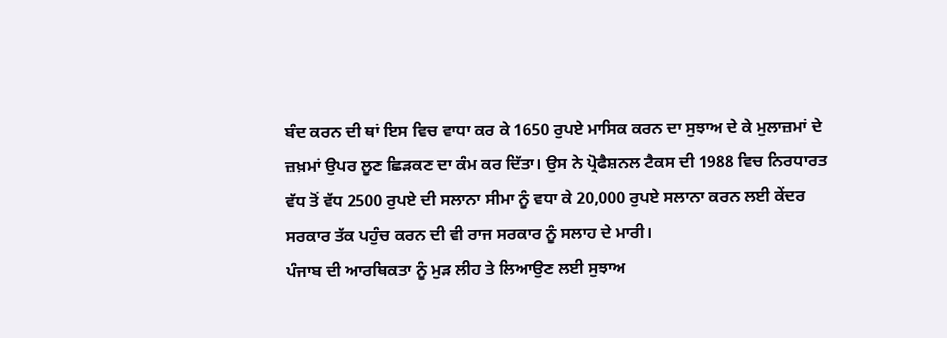ਬੰਦ ਕਰਨ ਦੀ ਥਾਂ ਇਸ ਵਿਚ ਵਾਧਾ ਕਰ ਕੇ 1650 ਰੁਪਏ ਮਾਸਿਕ ਕਰਨ ਦਾ ਸੁਝਾਅ ਦੇ ਕੇ ਮੁਲਾਜ਼ਮਾਂ ਦੇ ਜ਼ਖ਼ਮਾਂ ਉਪਰ ਲੂਣ ਛਿੜਕਣ ਦਾ ਕੰਮ ਕਰ ਦਿੱਤਾ। ਉਸ ਨੇ ਪ੍ਰੋਫੈਸ਼ਨਲ ਟੈਕਸ ਦੀ 1988 ਵਿਚ ਨਿਰਧਾਰਤ ਵੱਧ ਤੋਂ ਵੱਧ 2500 ਰੁਪਏ ਦੀ ਸਲਾਨਾ ਸੀਮਾ ਨੂੰ ਵਧਾ ਕੇ 20,000 ਰੁਪਏ ਸਲਾਨਾ ਕਰਨ ਲਈ ਕੇਂਦਰ ਸਰਕਾਰ ਤੱਕ ਪਹੁੰਚ ਕਰਨ ਦੀ ਵੀ ਰਾਜ ਸਰਕਾਰ ਨੂੰ ਸਲਾਹ ਦੇ ਮਾਰੀ।
ਪੰਜਾਬ ਦੀ ਆਰਥਿਕਤਾ ਨੂੰ ਮੁੜ ਲੀਹ ਤੇ ਲਿਆਉਣ ਲਈ ਸੁਝਾਅ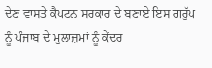ਦੇਣ ਵਾਸਤੇ ਕੈਪਟਨ ਸਰਕਾਰ ਦੇ ਬਣਾਏ ਇਸ ਗਰੁੱਪ ਨੂੰ ਪੰਜਾਬ ਦੇ ਮੁਲਾਜ਼ਮਾਂ ਨੂੰ ਕੇਂਦਰ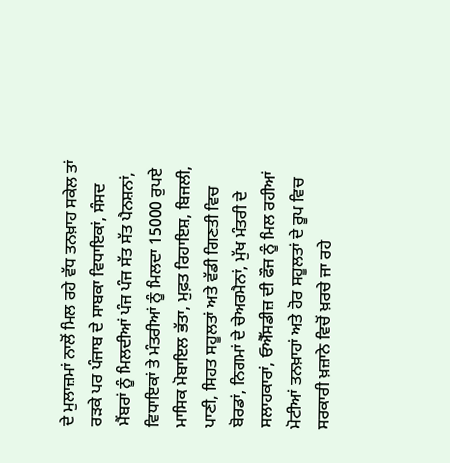ਦੇ ਮੁਲਾਜ਼ਮਾਂ ਨਾਲੋਂ ਮਿਲ ਰਹੇ ਵੱਧ ਤਨਖ਼ਾਹ ਸਕੇਲ ਤਾਂ ਰੜਕੇ ਪਰ ਪੰਜਾਬ ਦੇ ਸਾਬਕਾ ਵਿਧਾਇਕਾਂ, ਸੰਸਦ ਮੈਂਬਰਾਂ ਨੂੰ ਮਿਲਦੀਆਂ ਪੰਜ ਪੰਜ ਸੱਤ ਸੱਤ ਪੈਨਸ਼ਨਾਂ, ਵਿਧਾਇਕਾਂ ਤੇ ਮੰਤਰੀਆਂ ਨੂੰ ਮਿਲਦਾ 15000 ਰੁਪਏ ਮਾਸਿਕ ਮੋਬਾਇਲ ਭੱਤਾ, ਮੁਫ਼ਤ ਰਿਹਾਇਸ਼, ਬਿਜਲੀ, ਪਾਣੀ, ਸਿਹਤ ਸਹੂਲਤਾਂ ਅਤੇ ਵੱਡੀ ਗਿਣਤੀ ਵਿਚ ਬੋਰਡਾਂ, ਨਿਗਮਾਂ ਦੇ ਚੇਅਰਮੈਨਾਂ, ਮੁੱਖ ਮੰਤਰੀ ਦੇ ਸਲਾਹਕਾਰਾਂ, ਓਐੱਸਡੀਜ਼ ਦੀ ਫੌਜ ਨੂੰ ਮਿਲ ਰਹੀਆਂ ਮੋਟੀਆਂ ਤਨਖ਼ਾਹਾਂ ਅਤੇ ਹੋਰ ਸਹੂਲਤਾਂ ਦੇ ਰੂਪ ਵਿਚ ਸਰਕਾਰੀ ਖ਼ਜ਼ਾਨੇ ਵਿਚੋਂ ਖ਼ਰਚੇ ਜਾ ਰਹੇ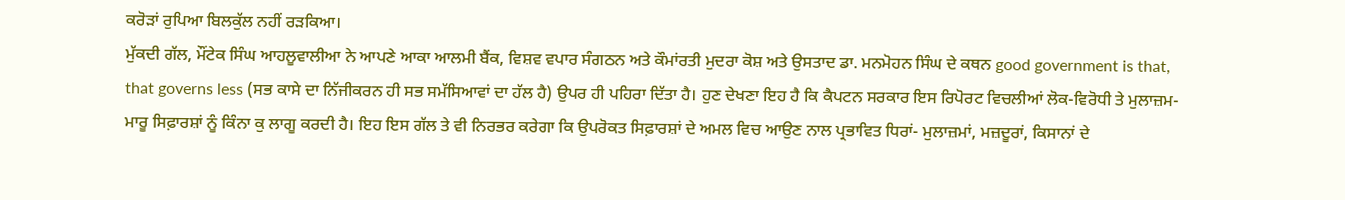ਕਰੋੜਾਂ ਰੁਪਿਆ ਬਿਲਕੁੱਲ ਨਹੀਂ ਰੜਕਿਆ।
ਮੁੱਕਦੀ ਗੱਲ, ਮੌਂਟੇਕ ਸਿੰਘ ਆਹਲੂਵਾਲੀਆ ਨੇ ਆਪਣੇ ਆਕਾ ਆਲਮੀ ਬੈਂਕ, ਵਿਸ਼ਵ ਵਪਾਰ ਸੰਗਠਨ ਅਤੇ ਕੌਮਾਂਰਤੀ ਮੁਦਰਾ ਕੋਸ਼ ਅਤੇ ਉਸਤਾਦ ਡਾ. ਮਨਮੋਹਨ ਸਿੰਘ ਦੇ ਕਥਨ good government is that, that governs less (ਸਭ ਕਾਸੇ ਦਾ ਨਿੱਜੀਕਰਨ ਹੀ ਸਭ ਸਮੱਸਿਆਵਾਂ ਦਾ ਹੱਲ ਹੈ) ਉਪਰ ਹੀ ਪਹਿਰਾ ਦਿੱਤਾ ਹੈ। ਹੁਣ ਦੇਖਣਾ ਇਹ ਹੈ ਕਿ ਕੈਪਟਨ ਸਰਕਾਰ ਇਸ ਰਿਪੋਰਟ ਵਿਚਲੀਆਂ ਲੋਕ-ਵਿਰੋਧੀ ਤੇ ਮੁਲਾਜ਼ਮ-ਮਾਰੂ ਸਿਫ਼ਾਰਸ਼ਾਂ ਨੂੰ ਕਿੰਨਾ ਕੁ ਲਾਗੂ ਕਰਦੀ ਹੈ। ਇਹ ਇਸ ਗੱਲ ਤੇ ਵੀ ਨਿਰਭਰ ਕਰੇਗਾ ਕਿ ਉਪਰੋਕਤ ਸਿਫ਼ਾਰਸ਼ਾਂ ਦੇ ਅਮਲ ਵਿਚ ਆਉਣ ਨਾਲ ਪ੍ਰਭਾਵਿਤ ਧਿਰਾਂ- ਮੁਲਾਜ਼ਮਾਂ, ਮਜ਼ਦੂਰਾਂ, ਕਿਸਾਨਾਂ ਦੇ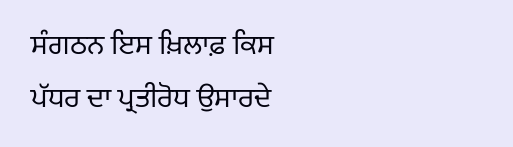ਸੰਗਠਨ ਇਸ ਖ਼ਿਲਾਫ਼ ਕਿਸ ਪੱਧਰ ਦਾ ਪ੍ਰਤੀਰੋਧ ਉਸਾਰਦੇ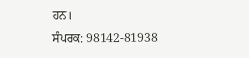ਹਨ।
ਸੰਪਰਕ: 98142-81938